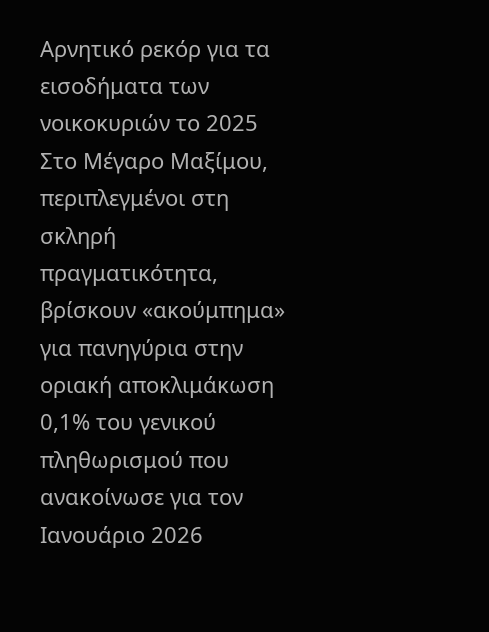Αρνητικό ρεκόρ για τα εισοδήματα των νοικοκυριών το 2025
Στο Μέγαρο Μαξίμου, περιπλεγμένοι στη σκληρή πραγματικότητα, βρίσκουν «ακούμπημα» για πανηγύρια στην οριακή αποκλιμάκωση 0,1% του γενικού πληθωρισμού που ανακοίνωσε για τον Ιανουάριο 2026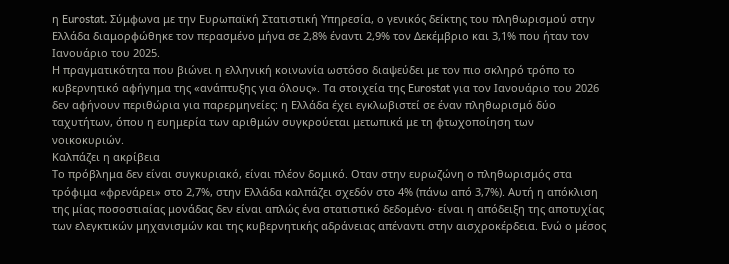η Eurostat. Σύμφωνα με την Ευρωπαϊκή Στατιστική Υπηρεσία, ο γενικός δείκτης του πληθωρισμού στην Ελλάδα διαμορφώθηκε τον περασμένο μήνα σε 2,8% έναντι 2,9% τον Δεκέμβριο και 3,1% που ήταν τον Ιανουάριο του 2025.
Η πραγματικότητα που βιώνει η ελληνική κοινωνία ωστόσο διαψεύδει με τον πιο σκληρό τρόπο το κυβερνητικό αφήγημα της «ανάπτυξης για όλους». Τα στοιχεία της Eurostat για τον Ιανουάριο του 2026 δεν αφήνουν περιθώρια για παρερμηνείες: η Ελλάδα έχει εγκλωβιστεί σε έναν πληθωρισμό δύο ταχυτήτων, όπου η ευημερία των αριθμών συγκρούεται μετωπικά με τη φτωχοποίηση των νοικοκυριών.
Καλπάζει η ακρίβεια
Το πρόβλημα δεν είναι συγκυριακό, είναι πλέον δομικό. Οταν στην ευρωζώνη ο πληθωρισμός στα τρόφιμα «φρενάρει» στο 2,7%, στην Ελλάδα καλπάζει σχεδόν στο 4% (πάνω από 3,7%). Αυτή η απόκλιση της μίας ποσοστιαίας μονάδας δεν είναι απλώς ένα στατιστικό δεδομένο· είναι η απόδειξη της αποτυχίας των ελεγκτικών μηχανισμών και της κυβερνητικής αδράνειας απέναντι στην αισχροκέρδεια. Ενώ ο μέσος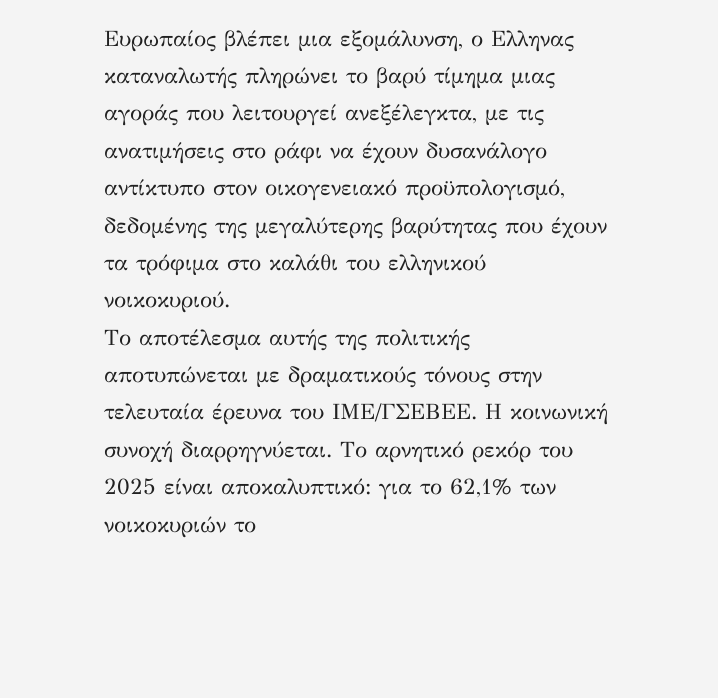Ευρωπαίος βλέπει μια εξομάλυνση, ο Ελληνας καταναλωτής πληρώνει το βαρύ τίμημα μιας αγοράς που λειτουργεί ανεξέλεγκτα, με τις ανατιμήσεις στο ράφι να έχουν δυσανάλογο αντίκτυπο στον οικογενειακό προϋπολογισμό, δεδομένης της μεγαλύτερης βαρύτητας που έχουν τα τρόφιμα στο καλάθι του ελληνικού νοικοκυριού.
Το αποτέλεσμα αυτής της πολιτικής αποτυπώνεται με δραματικούς τόνους στην τελευταία έρευνα του ΙΜΕ/ΓΣΕΒΕΕ. Η κοινωνική συνοχή διαρρηγνύεται. Το αρνητικό ρεκόρ του 2025 είναι αποκαλυπτικό: για το 62,1% των νοικοκυριών το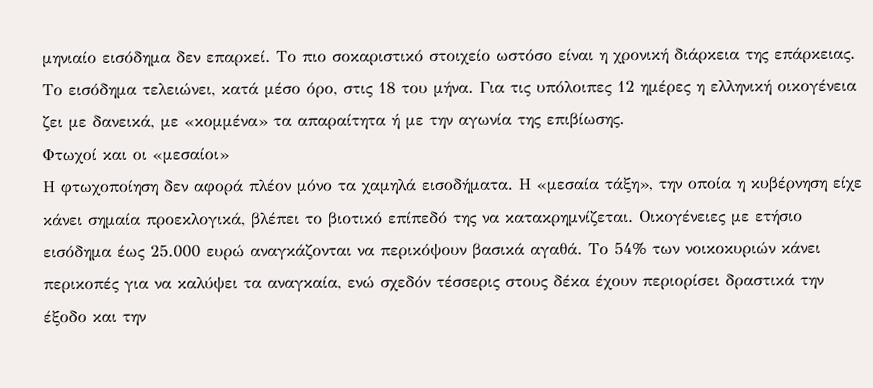μηνιαίο εισόδημα δεν επαρκεί. Το πιο σοκαριστικό στοιχείο ωστόσο είναι η χρονική διάρκεια της επάρκειας. Το εισόδημα τελειώνει, κατά μέσο όρο, στις 18 του μήνα. Για τις υπόλοιπες 12 ημέρες η ελληνική οικογένεια ζει με δανεικά, με «κομμένα» τα απαραίτητα ή με την αγωνία της επιβίωσης.
Φτωχοί και οι «μεσαίοι»
Η φτωχοποίηση δεν αφορά πλέον μόνο τα χαμηλά εισοδήματα. Η «μεσαία τάξη», την οποία η κυβέρνηση είχε κάνει σημαία προεκλογικά, βλέπει το βιοτικό επίπεδό της να κατακρημνίζεται. Οικογένειες με ετήσιο εισόδημα έως 25.000 ευρώ αναγκάζονται να περικόψουν βασικά αγαθά. Το 54% των νοικοκυριών κάνει περικοπές για να καλύψει τα αναγκαία, ενώ σχεδόν τέσσερις στους δέκα έχουν περιορίσει δραστικά την έξοδο και την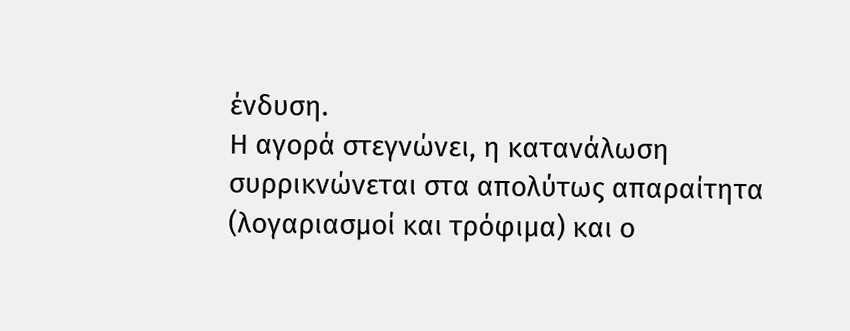ένδυση.
Η αγορά στεγνώνει, η κατανάλωση συρρικνώνεται στα απολύτως απαραίτητα (λογαριασμοί και τρόφιμα) και ο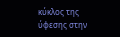κύκλος της ύφεσης στην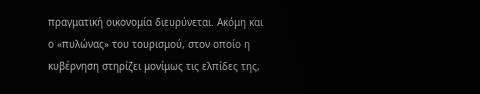πραγματική οικονομία διευρύνεται. Ακόμη και ο «πυλώνας» του τουρισμού, στον οποίο η κυβέρνηση στηρίζει μονίμως τις ελπίδες της,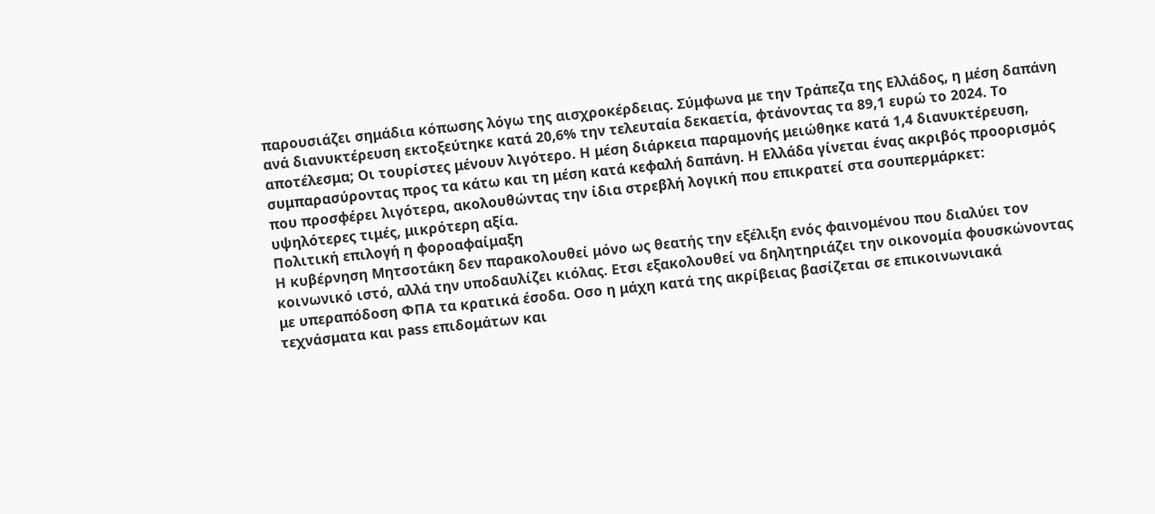παρουσιάζει σημάδια κόπωσης λόγω της αισχροκέρδειας. Σύμφωνα με την Τράπεζα της Ελλάδος, η μέση δαπάνη ανά διανυκτέρευση εκτοξεύτηκε κατά 20,6% την τελευταία δεκαετία, φτάνοντας τα 89,1 ευρώ το 2024. Το αποτέλεσμα; Οι τουρίστες μένουν λιγότερο. Η μέση διάρκεια παραμονής μειώθηκε κατά 1,4 διανυκτέρευση, συμπαρασύροντας προς τα κάτω και τη μέση κατά κεφαλή δαπάνη. Η Ελλάδα γίνεται ένας ακριβός προορισμός που προσφέρει λιγότερα, ακολουθώντας την ίδια στρεβλή λογική που επικρατεί στα σουπερμάρκετ: υψηλότερες τιμές, μικρότερη αξία.
Πολιτική επιλογή η φοροαφαίμαξη
Η κυβέρνηση Μητσοτάκη δεν παρακολουθεί μόνο ως θεατής την εξέλιξη ενός φαινομένου που διαλύει τον κοινωνικό ιστό, αλλά την υποδαυλίζει κιόλας. Ετσι εξακολουθεί να δηλητηριάζει την οικονομία φουσκώνοντας με υπεραπόδοση ΦΠΑ τα κρατικά έσοδα. Οσο η μάχη κατά της ακρίβειας βασίζεται σε επικοινωνιακά τεχνάσματα και pass επιδομάτων και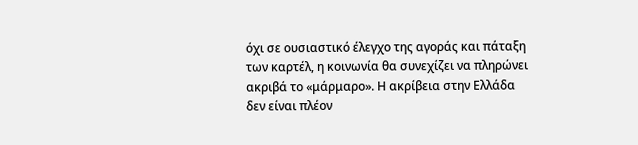όχι σε ουσιαστικό έλεγχο της αγοράς και πάταξη των καρτέλ, η κοινωνία θα συνεχίζει να πληρώνει ακριβά το «μάρμαρο». Η ακρίβεια στην Ελλάδα δεν είναι πλέον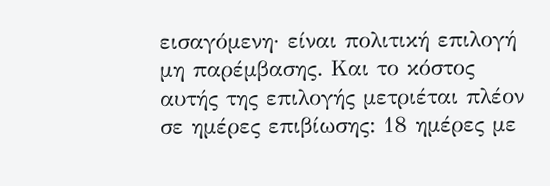εισαγόμενη· είναι πολιτική επιλογή μη παρέμβασης. Και το κόστος αυτής της επιλογής μετριέται πλέον σε ημέρες επιβίωσης: 18 ημέρες με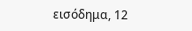εισόδημα, 12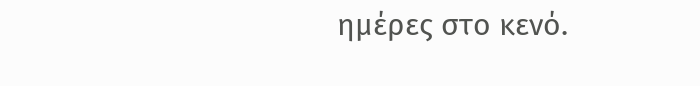ημέρες στο κενό.